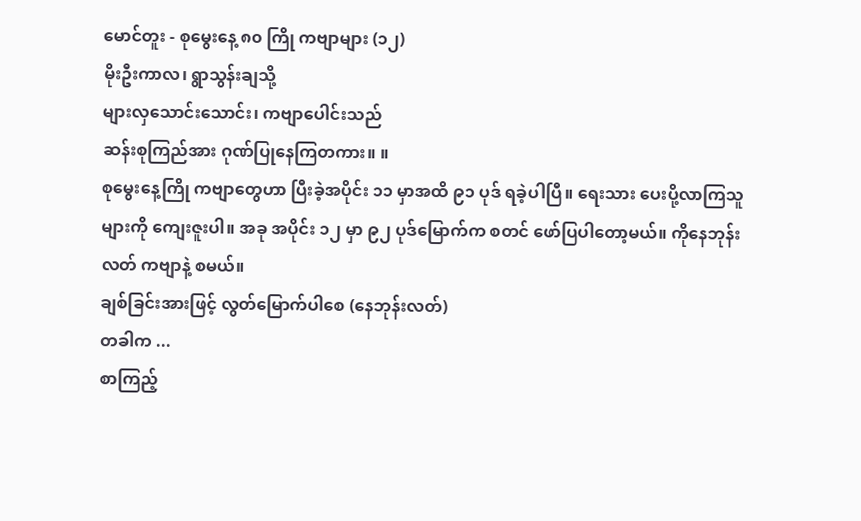မောင်တူး - စုမွေးနေ့ ၈၀ ကြို ကဗျာများ (၁၂)
မိုးဦးကာလ၊ ရွာသွန်းချသို့
များလှသောင်းသောင်း၊ ကဗျာပေါင်းသည်
ဆန်းစုကြည်အား ဂုဏ်ပြုနေကြတကား။ ။
စုမွေးနေ့ကြို ကဗျာတွေဟာ ပြီးခဲ့အပိုင်း ၁၁ မှာအထိ ၉၁ ပုဒ် ရခဲ့ပါပြီ။ ရေးသား ပေးပို့လာကြသူများကို ကျေးဇူးပါ။ အခု အပိုင်း ၁၂ မှာ ၉၂ ပုဒ်မြောက်က စတင် ဖော်ပြပါတော့မယ်။ ကိုနေဘုန်းလတ် ကဗျာနဲ့ စမယ်။
ချစ်ခြင်းအားဖြင့် လွတ်မြောက်ပါစေ (နေဘုန်းလတ်)
တခါက ...
စာကြည့်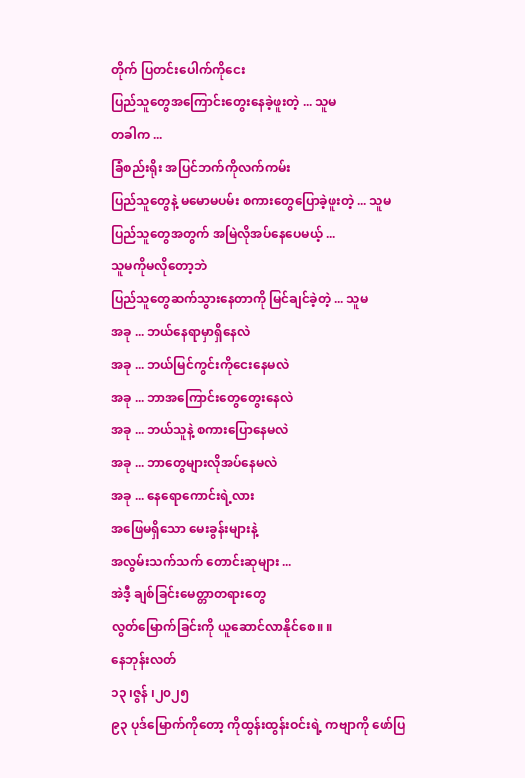တိုက် ပြတင်းပေါက်ကိုငေး
ပြည်သူတွေအကြောင်းတွေးနေခဲ့ဖူးတဲ့ ... သူမ
တခါက ...
ခြံစည်းရိုး အပြင်ဘက်ကိုလက်ကမ်း
ပြည်သူတွေနဲ့ မမောမပမ်း စကားတွေပြောခဲ့ဖူးတဲ့ ... သူမ
ပြည်သူတွေအတွက် အမြဲလိုအပ်နေပေမယ့် ...
သူမကိုမလိုတော့ဘဲ
ပြည်သူတွေဆက်သွားနေတာကို မြင်ချင်ခဲ့တဲ့ ... သူမ
အခု ... ဘယ်နေရာမှာရှိနေလဲ
အခု ... ဘယ်မြင်ကွင်းကိုငေးနေမလဲ
အခု ... ဘာအကြောင်းတွေတွေးနေလဲ
အခု ... ဘယ်သူနဲ့ စကားပြောနေမလဲ
အခု ... ဘာတွေများလိုအပ်နေမလဲ
အခု ... နေရောကောင်းရဲ့လား
အဖြေမရှိသော မေးခွန်းများနဲ့
အလွမ်းသက်သက် တောင်းဆုများ ...
အဲဒီ့ ချစ်ခြင်းမေတ္တာတရားတွေ
လွတ်မြောက်ခြင်းကို ယူဆောင်လာနိုင်စေ။ ။
နေဘုန်းလတ်
၁၃ ၊ဇွန် ၊၂၀၂၅
၉၃ ပုဒ်မြောက်ကိုတော့ ကိုထွန်းထွန်းဝင်းရဲ့ ကဗျာကို ဖော်ပြ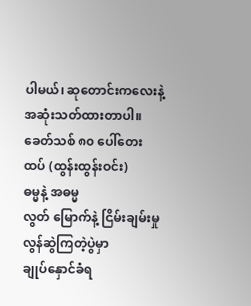ပါမယ်၊ ဆုတောင်းကလေးနဲ့ အဆုံးသတ်ထားတာပါ။
ခေတ်သစ် ၈၀ ပေါ်တေးထပ် (ထွန်းထွန်းဝင်း)
ဓမ္မနဲ့ အဓမ္မ
လွတ် မြောက်နဲ့ ငြိမ်းချမ်းမှု
လွန်ဆွဲကြတဲ့ပွဲမှာ
ချုပ်နှောင်ခံရ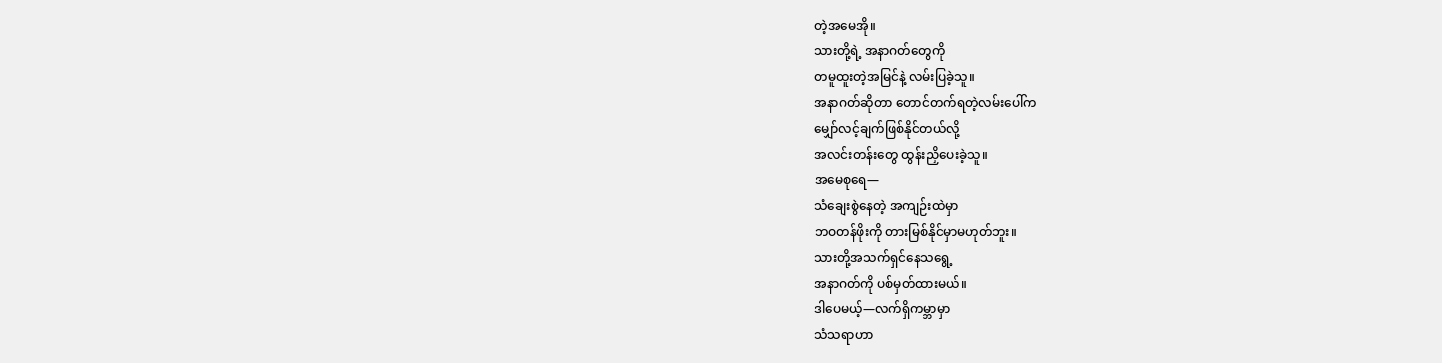တဲ့အမေအို။
သားတို့ရဲ့ အနာဂတ်တွေကို
တမူထူးတဲ့အမြင်နဲ့ လမ်းပြခဲ့သူ။
အနာဂတ်ဆိုတာ တောင်တက်ရတဲ့လမ်းပေါ်က
မျှော်လင့်ချက်ဖြစ်နိုင်တယ်လို့
အလင်းတန်းတွေ ထွန်းညှိပေးခဲ့သူ။
အမေစုရေ—
သံချေးစွဲနေတဲ့ အကျဉ်းထဲမှာ
ဘဝတန်ဖိုးကို တားမြစ်နိုင်မှာမဟုတ်ဘူး။
သားတို့အသက်ရှင်နေသရွေ့
အနာဂတ်ကို ပစ်မှတ်ထားမယ်။
ဒါပေမယ့်—လက်ရှိကမ္ဘာမှာ
သံသရာဟာ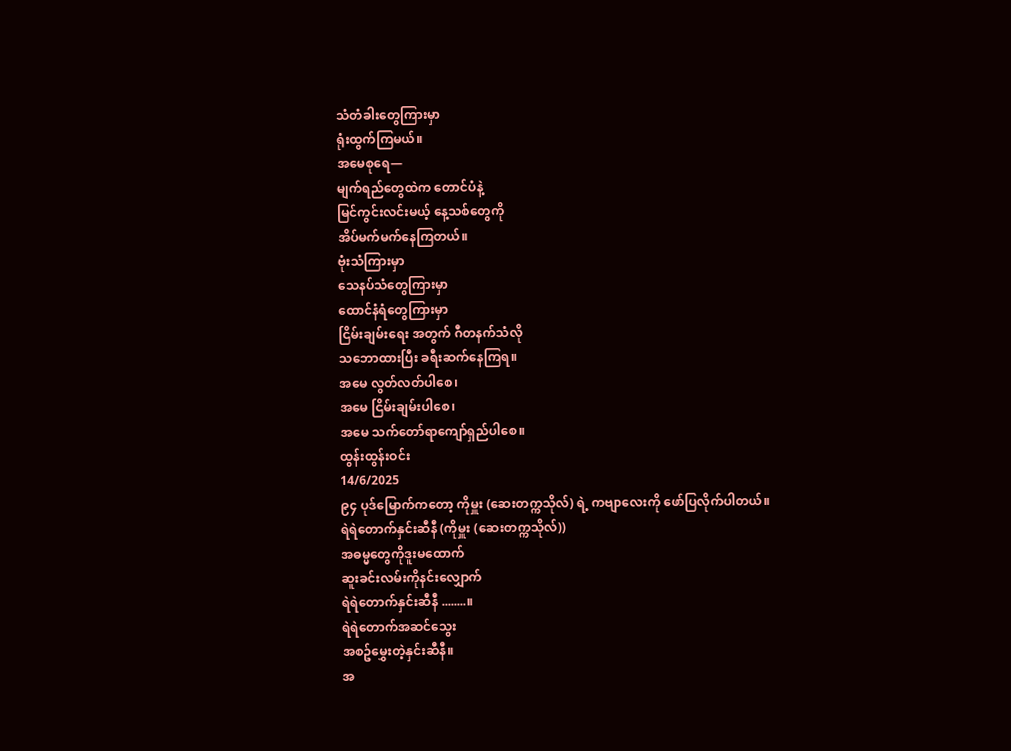သံတံခါးတွေကြားမှာ
ရုံးထွက်ကြမယ်။
အမေစုရေ—
မျက်ရည်တွေထဲက တောင်ပံနဲ့
မြင်ကွင်းလင်းမယ့် နေ့သစ်တွေကို
အိပ်မက်မက်နေကြတယ်။
ဗုံးသံကြားမှာ
သေနပ်သံတွေကြားမှာ
ထောင်နံရံတွေကြားမှာ
ငြိမ်းချမ်းရေး အတွက် ဂီတနက်သံလို
သဘောထားပြီး ခရီးဆက်နေကြရ။
အမေ လွတ်လတ်ပါစေ၊
အမေ ငြိမ်းချမ်းပါစေ၊
အမေ သက်တော်ရာကျော်ရှည်ပါစေ။
ထွန်းထွန်းဝင်း
14/6/2025
၉၄ ပုဒ်မြောက်ကတော့ ကိုမှူး (ဆေးတက္ကသိုလ်) ရဲ့ ကဗျာလေးကို ဖော်ပြလိုက်ပါတယ်။
ရဲရဲတောက်နှင်းဆီနီ (ကိုမှူး (ဆေးတက္ကသိုလ်))
အဓမ္မတွေကိုဒူးမထောက်
ဆူးခင်းလမ်းကိုနင်းလျှောက်
ရဲရဲတောက်နှင်းဆီနီ ........။
ရဲရဲတောက်အဆင်သွေး
အစဥ်မွှေးတဲ့နှင်းဆီနီ။
အ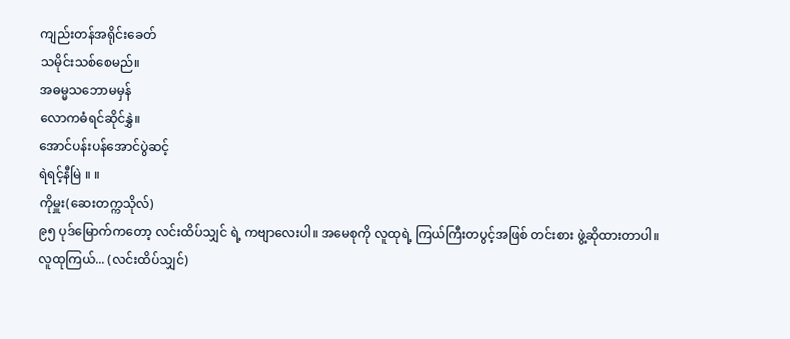ကျည်းတန်အရိုင်းခေတ်
သမိုင်းသစ်စေမည်။
အဓမ္မသဘောမမှန်
လောကဓံရင်ဆိုင်နွှဲ။
အောင်ပန်းပန်အောင်ပွဲဆင့်
ရဲရင့်နီမြဲ ။ ။
ကိုမှူး(ဆေးတက္ကသိုလ်)
၉၅ ပုဒ်မြောက်ကတော့ လင်းထိပ်သျှင် ရဲ့ ကဗျာလေးပါ။ အမေစုကို လူထုရဲ့ ကြယ်ကြီးတပွင့်အဖြစ် တင်းစား ဖွဲ့ဆိုထားတာပါ။
လူထုကြယ်... (လင်းထိပ်သျှင်)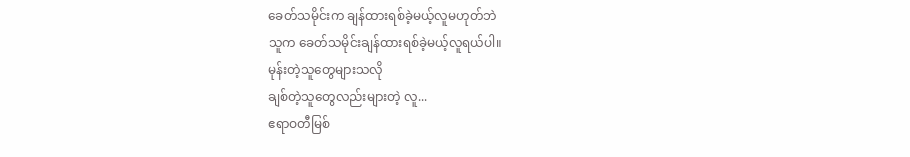ခေတ်သမိုင်းက ချန်ထားရစ်ခဲ့မယ့်လူမဟုတ်ဘဲ
သူက ခေတ်သမိုင်းချန်ထားရစ်ခဲ့မယ့်လူရယ်ပါ။
မုန်းတဲ့သူတွေများသလို
ချစ်တဲ့သူတွေလည်းများတဲ့ လူ...
ဧရာဝတီမြစ်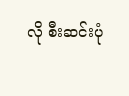လို စီးဆင်းပုံ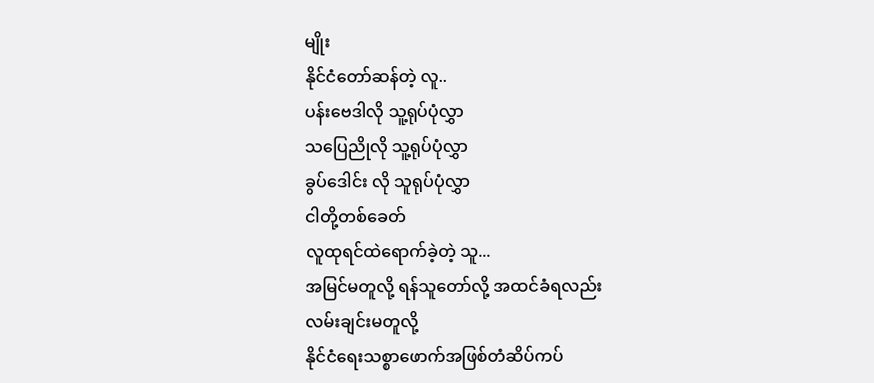မျိုး
နိုင်ငံတော်ဆန်တဲ့ လူ..
ပန်းဗေဒါလို သူ့ရုပ်ပုံလွှာ
သပြေညိုလို သူ့ရုပ်ပုံလွှာ
ခွပ်ဒေါင်း လို သူရုပ်ပုံလွှာ
ငါတို့တစ်ခေတ်
လူထုရင်ထဲရောက်ခဲ့တဲ့ သူ...
အမြင်မတူလို့ ရန်သူတော်လို့ အထင်ခံရလည်း
လမ်းချင်းမတူလို့
နိုင်ငံရေးသစ္စာဖောက်အဖြစ်တံဆိပ်ကပ်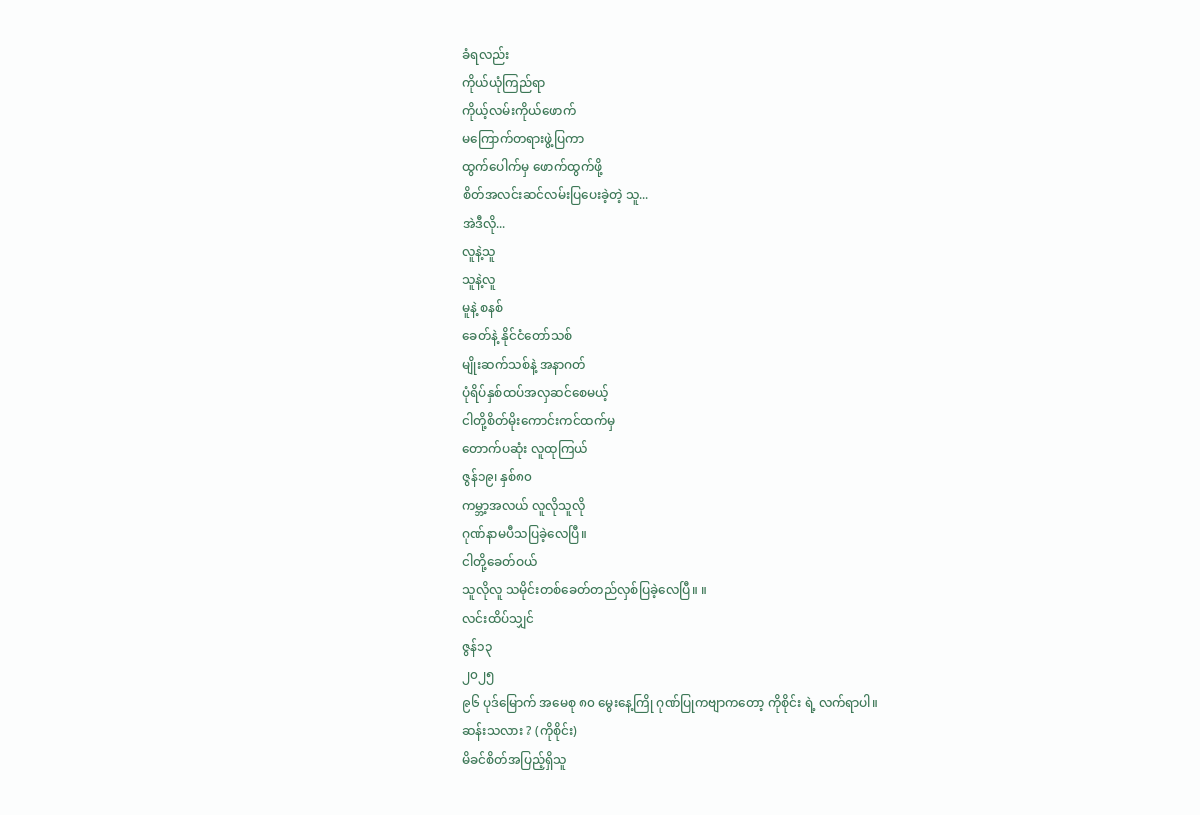ခံရလည်း
ကိုယ်ယုံကြည်ရာ
ကိုယ့်လမ်းကိုယ်ဖောက်
မကြောက်တရားဖွဲ့ပြကာ
ထွက်ပေါက်မှ ဖောက်ထွက်ဖို့
စိတ်အလင်းဆင်လမ်းပြပေးခဲ့တဲ့ သူ...
အဲဒီလို...
လူနဲ့သူ
သူနဲ့လူ
မူနဲ့ စနစ်
ခေတ်နဲ့ နိုင်ငံတော်သစ်
မျိုးဆက်သစ်နဲ့ အနာဂတ်
ပုံရိပ်နှစ်ထပ်အလှဆင်စေမယ့်
ငါတို့စိတ်မိုးကောင်းကင်ထက်မှ
တောက်ပဆုံး လူထုကြယ်
ဇွန်၁၉၊ နှစ်၈၀
ကမ္ဘာ့အလယ် လူလိုသူလို
ဂုဏ်နာမပီသပြခဲ့လေပြီ။
ငါတို့ခေတ်ဝယ်
သူလိုလူ သမိုင်းတစ်ခေတ်တည်လှစ်ပြခဲ့လေပြီ။ ။
လင်းထိပ်သျှင်
ဇွန်၁၃
၂၀၂၅
၉၆ ပုဒ်မြောက် အမေစု ၈၀ မွေးနေ့ကြို ဂုဏ်ပြုကဗျာကတော့ ကိုစိုင်း ရဲ့ လက်ရာပါ။
ဆန်းသလား ? (ကိုစိုင်း)
မိခင်စိတ်အပြည့်ရှိသူ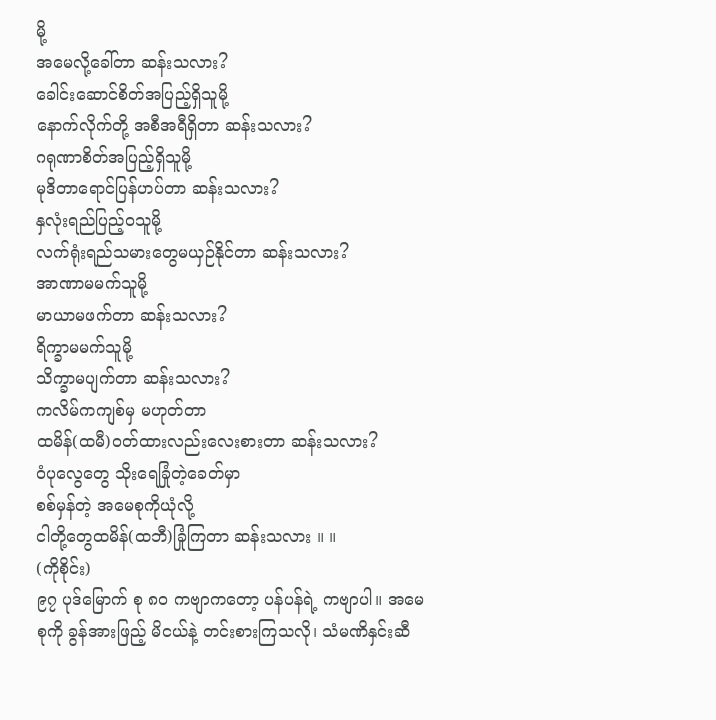မို့
အမေလို့ခေါ်တာ ဆန်းသလား?
ခေါင်းဆောင်စိတ်အပြည့်ရှိသူမို့
နောက်လိုက်တို့ အစီအရီရှိတာ ဆန်းသလား?
ဂရုဏာစိတ်အပြည့်ရှိသူမို့
မုဒိတာရောင်ပြန်ဟပ်တာ ဆန်းသလား?
နှလုံးရည်ပြည့်ဝသူမို့
လက်ရုံးရည်သမားတွေမယှဉ်နိုင်တာ ဆန်းသလား?
အာဏာမမက်သူမို့
မာယာမဖက်တာ ဆန်းသလား?
ရိက္ခာမမက်သူမို့
သိက္ခာမပျက်တာ ဆန်းသလား?
ကလိမ်ကကျစ်မှ မဟုတ်တာ
ထမိန်(ထမီ)ဝတ်ထားလည်းလေးစားတာ ဆန်းသလား?
ဝံပုလွေတွေ သိုးရေခြုံတဲ့ခေတ်မှာ
စစ်မှန်တဲ့ အမေစုကိုယုံလို့
ငါတို့တွေထမိန်(ထဘီ)ခြုံကြတာ ဆန်းသလား ။ ။
(ကိုစိုင်း)
၉၇ ပုဒ်မြောက် စု ၈၀ ကဗျာကတော့ ပန်ပန်ရဲ့ ကဗျာပါ။ အမေစုကို ခွန်အားဖြည့် မိငယ်နဲ့ တင်းစားကြသလို၊ သံမဏိနှင်းဆီ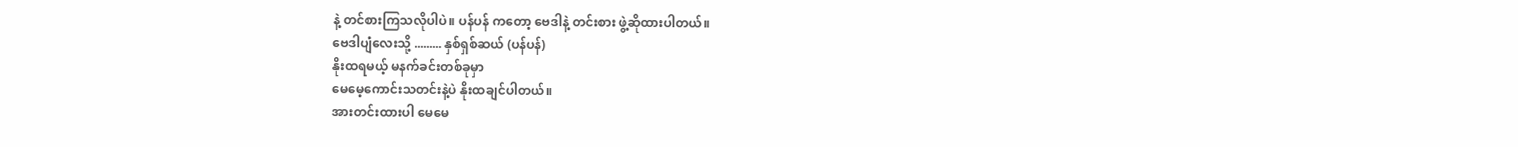နဲ့ တင်စားကြသလိုပါပဲ။ ပန်ပန် ကတော့ ဗေဒါနဲ့ တင်းစား ဖွဲ့ဆိုထားပါတယ်။
ဗေဒါပျံလေးသို့ ......... နှစ်ရှစ်ဆယ် (ပန်ပန်)
နိုးထရမယ့် မနက်ခင်းတစ်ခုမှာ
မေမေ့ကောင်းသတင်းနဲ့ပဲ နိုးထချင်ပါတယ်။
အားတင်းထားပါ မေမေ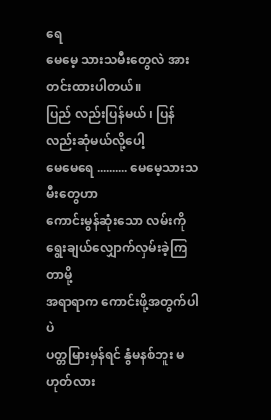ရေ
မေမေ့ သားသမီးတွေလဲ အားတင်းထားပါတယ်။
ပြည် လည်းပြန်မယ် ၊ ပြန်လည်းဆုံမယ်လို့ပေါ့
မေမေရေ .......... မေမေ့သားသမီးတွေဟာ
ကောင်းမွန်ဆုံးသော လမ်းကို ရွေးချယ်လျှောက်လှမ်းခဲ့ကြတာမို့
အရာရာက ကောင်းဖို့အတွက်ပါပဲ
ပတ္တမြားမှန်ရင် နွံမနစ်ဘူး မဟုတ်လား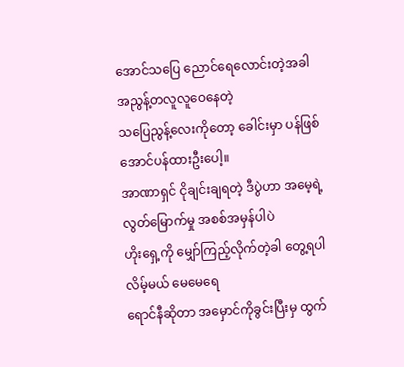အောင်သပြေ ညောင်ရေလောင်းတဲ့အခါ
အညွန့်တလူလူဝေနေတဲ့
သပြေညွန့်လေးကိုတော့ ခေါင်းမှာ ပန်ဖြစ်အောင်ပန်ထားဦးပေါ့။
အာဏာရှင် ငိုချင်းချရတဲ့ ဒီပွဲဟာ အမေ့ရဲ့ လွတ်မြောက်မှု အစစ်အမှန်ပါပဲ
ဟိုးရှေ့ကို မျှော်ကြည့်လိုက်တဲ့ခါ တွေ့ရပါလိမ့်မယ် မေမေရေ
ရောင်နီဆိုတာ အမှောင်ကိုခွင်းပြီးမှ ထွက်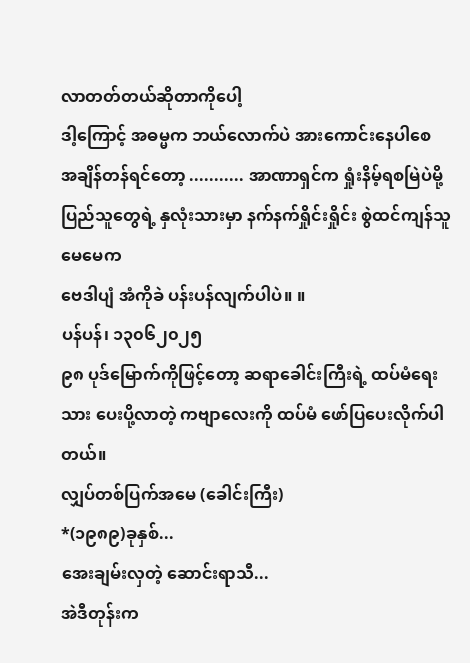လာတတ်တယ်ဆိုတာကိုပေါ့
ဒါ့ကြောင့် အဓမ္မက ဘယ်လောက်ပဲ အားကောင်းနေပါစေ
အချိန်တန်ရင်တော့ ........... အာဏာရှင်က ရှုံးနိမ့်ရစမြဲပဲမို့
ပြည်သူတွေရဲ့ နှလုံးသားမှာ နက်နက်ရှိုင်းရှိုင်း စွဲထင်ကျန်သူ မေမေက
ဗေဒါပျံ အံကိုခဲ ပန်းပန်လျက်ပါပဲ။ ။
ပန်ပန်၊ ၁၃၀၆၂၀၂၅
၉၈ ပုဒ်မြောက်ကိုဖြင့်တော့ ဆရာခေါင်းကြီးရဲ့ ထပ်မံရေးသား ပေးပို့လာတဲ့ ကဗျာလေးကို ထပ်မံ ဖော်ပြပေးလိုက်ပါတယ်။
လျှပ်တစ်ပြက်အမေ (ခေါင်းကြီး)
*(၁၉၈၉)ခုနှစ်...
အေးချမ်းလှတဲ့ ဆောင်းရာသီ...
အဲဒီတုန်းက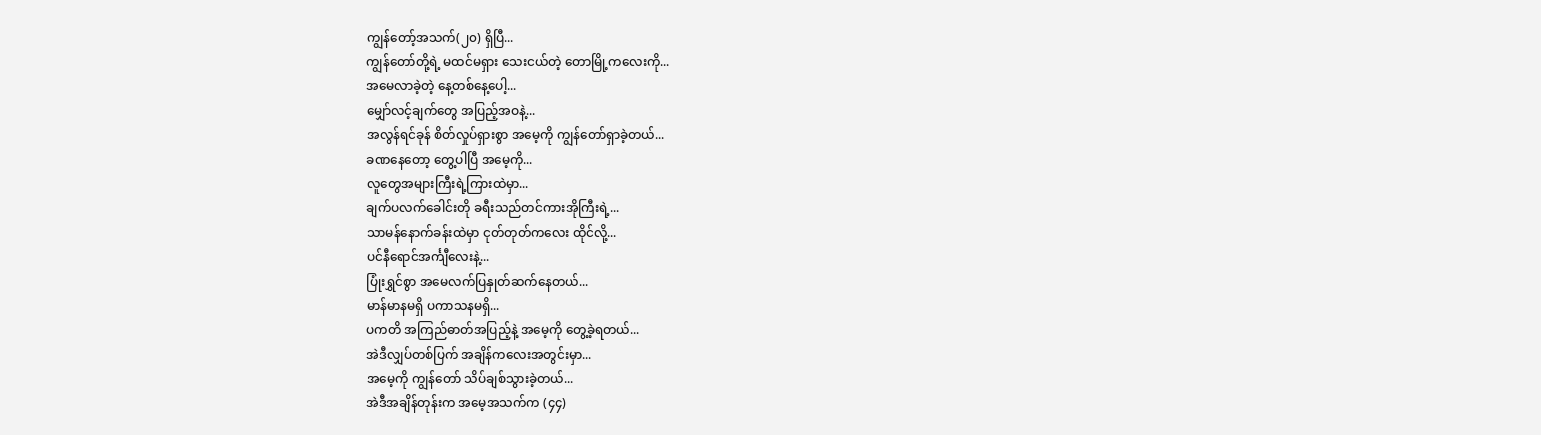ကျွန်တော့်အသက်(၂၀) ရှိပြီ...
ကျွန်တော်တို့ရဲ့ မထင်မရှား သေးငယ်တဲ့ တောမြို့ကလေးကို...
အမေလာခဲ့တဲ့ နေ့တစ်နေ့ပေါ့...
မျှော်လင့်ချက်တွေ အပြည့်အဝနဲ့...
အလွန်ရင်ခုန် စိတ်လှုပ်ရှားစွာ အမေ့ကို ကျွန်တော်ရှာခဲ့တယ်...
ခဏနေတော့ တွေ့ပါပြီ အမေ့ကို...
လူတွေအများကြီးရဲ့ကြားထဲမှာ...
ချက်ပလက်ခေါင်းတို ခရီးသည်တင်ကားအိုကြီးရဲ့...
သာမန်နောက်ခန်းထဲမှာ ငုတ်တုတ်ကလေး ထိုင်လို့...
ပင်နီရောင်အင်္ကျီလေးနဲ့...
ပြုံးရွှင်စွာ အမေလက်ပြနှုတ်ဆက်နေတယ်...
မာန်မာနမရှိ ပကာသနမရှိ...
ပကတိ အကြည်ဓာတ်အပြည့်နဲ့ အမေ့ကို တွေ့ခဲ့ရတယ်...
အဲဒီလျှပ်တစ်ပြက် အချိန်ကလေးအတွင်းမှာ...
အမေ့ကို ကျွန်တော် သိပ်ချစ်သွားခဲ့တယ်...
အဲဒီအချိန်တုန်းက အမေ့အသက်က (၄၄)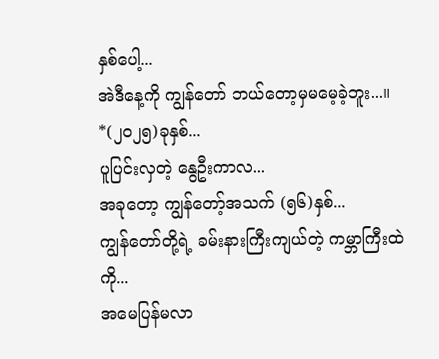နှစ်ပေါ့...
အဲဒီနေ့ကို ကျွန်တော် ဘယ်တော့မှမမေ့ခဲ့ဘူး...။
*(၂၀၂၅)ခုနှစ်...
ပူပြင်းလှတဲ့ နွေဦးကာလ...
အခုတော့ ကျွန်တော့်အသက် (၅၆)နှစ်...
ကျွန်တော်တို့ရဲ့ ခမ်းနားကြီးကျယ်တဲ့ ကမ္ဘာကြီးထဲကို...
အမေပြန်မလာ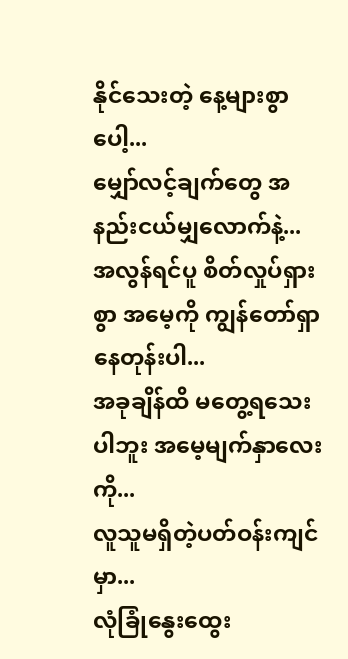နိုင်သေးတဲ့ နေ့များစွာပေါ့...
မျှော်လင့်ချက်တွေ အနည်းငယ်မျှလောက်နဲ့...
အလွန်ရင်ပူ စိတ်လှုပ်ရှားစွာ အမေ့ကို ကျွန်တော်ရှာနေတုန်းပါ...
အခုချိန်ထိ မတွေ့ရသေးပါဘူး အမေ့မျက်နှာလေးကို...
လူသူမရှိတဲ့ပတ်ဝန်းကျင်မှာ...
လုံခြုံနွေးထွေး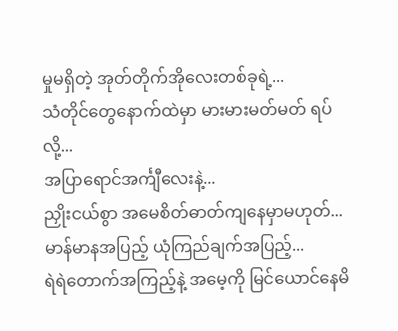မှုမရှိတဲ့ အုတ်တိုက်အိုလေးတစ်ခုရဲ့...
သံတိုင်တွေနောက်ထဲမှာ မားမားမတ်မတ် ရပ်လို့...
အပြာရောင်အင်္ကျီလေးနဲ့...
ညှိုးငယ်စွာ အမေစိတ်ဓာတ်ကျနေမှာမဟုတ်...
မာန်မာနအပြည့် ယုံကြည်ချက်အပြည့်...
ရဲရဲတောက်အကြည့်နဲ့ အမေ့ကို မြင်ယောင်နေမိ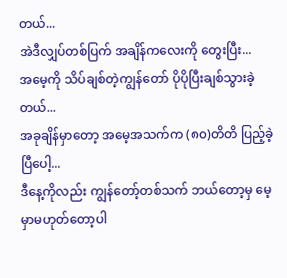တယ်...
အဲဒီလျှပ်တစ်ပြက် အချိန်ကလေးကို တွေးပြီး...
အမေ့ကို သိပ်ချစ်တဲ့ကျွန်တော် ပိုပိုပြီးချစ်သွားခဲ့တယ်...
အခုချိန်မှာတော့ အမေ့အသက်က (၈၀)တိတိ ပြည့်ခဲ့ပြီပေါ့...
ဒီနေ့ကိုလည်း ကျွန်တော့်တစ်သက် ဘယ်တော့မှ မေ့မှာမဟုတ်တော့ပါ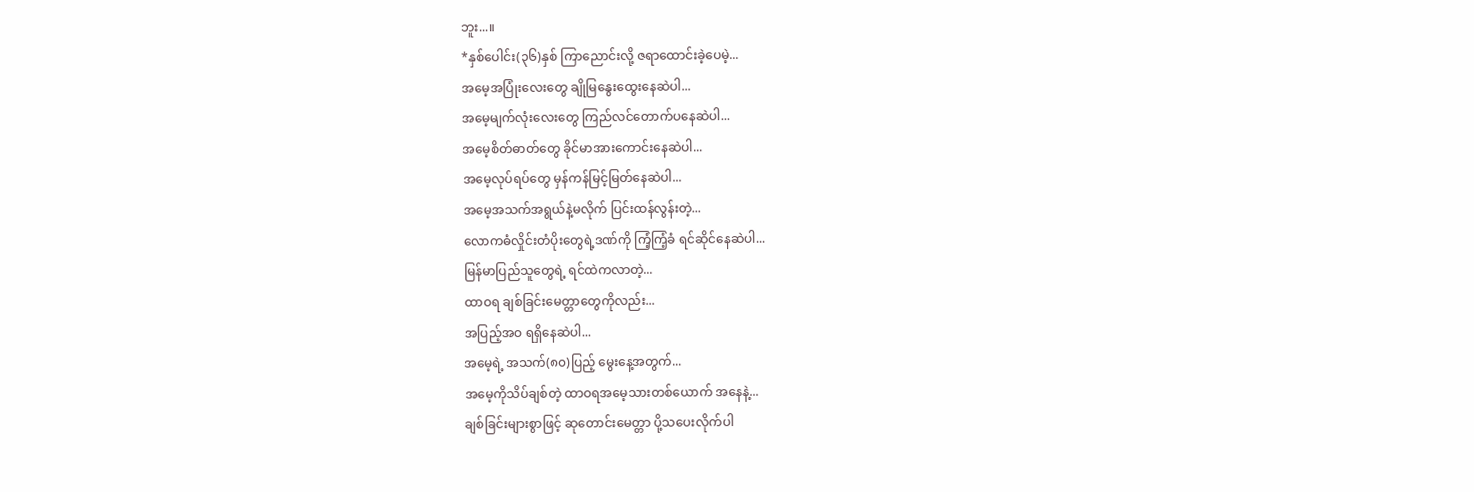ဘူး...။
*နှစ်ပေါင်း(၃၆)နှစ် ကြာညောင်းလို့ ဇရာထောင်းခဲ့ပေမဲ့...
အမေ့အပြုံးလေးတွေ ချိုမြနွေးထွေးနေဆဲပါ...
အမေ့မျက်လုံးလေးတွေ ကြည်လင်တောက်ပနေဆဲပါ...
အမေ့စိတ်ဓာတ်တွေ ခိုင်မာအားကောင်းနေဆဲပါ...
အမေ့လုပ်ရပ်တွေ မှန်ကန်မြင့်မြတ်နေဆဲပါ...
အမေ့အသက်အရွယ်နဲ့မလိုက် ပြင်းထန်လွန်းတဲ့...
လောကဓံလှိုင်းတံပိုးတွေရဲ့ဒဏ်ကို ကြံ့ကြံ့ခံ ရင်ဆိုင်နေဆဲပါ...
မြန်မာပြည်သူတွေရဲ့ ရင်ထဲကလာတဲ့...
ထာဝရ ချစ်ခြင်းမေတ္တာတွေကိုလည်း...
အပြည့်အဝ ရရှိနေဆဲပါ...
အမေ့ရဲ့ အသက်(၈၀)ပြည့် မွေးနေ့အတွက်...
အမေ့ကိုသိပ်ချစ်တဲ့ ထာဝရအမေ့သားတစ်ယောက် အနေနဲ့...
ချစ်ခြင်းများစွာဖြင့် ဆုတောင်းမေတ္တာ ပို့သပေးလိုက်ပါ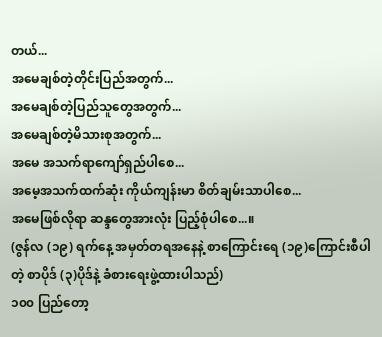တယ်...
အမေချစ်တဲ့တိုင်းပြည်အတွက်...
အမေချစ်တဲ့ပြည်သူတွေအတွက်...
အမေချစ်တဲ့မိသားစုအတွက်...
အမေ အသက်ရာကျော်ရှည်ပါစေ...
အမေ့အသက်ထက်ဆုံး ကိုယ်ကျန်းမာ စိတ်ချမ်းသာပါစေ...
အမေဖြစ်လိုရာ ဆန္ဒတွေအားလုံး ပြည့်စုံပါစေ...။
(ဇွန်လ (၁၉) ရက်နေ့ အမှတ်တရအနေနဲ့ စာကြောင်းရေ (၁၉)ကြောင်းစီပါတဲ့ စာပိုဒ် (၃)ပိုဒ်နဲ့ ခံစားရေးဖွဲ့ထားပါသည်)
၁၀၀ ပြည်တော့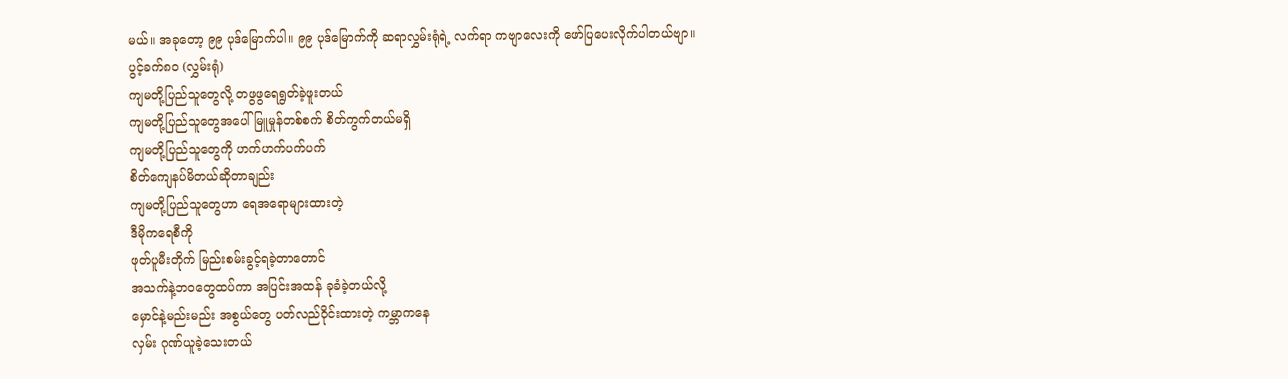မယ်။ အခုတော့ ၉၉ ပုဒ်မြောက်ပါ။ ၉၉ ပုဒ်မြောက်ကို ဆရာလွှမ်းရုံရဲ့ လက်ရာ ကဗျာလေးကို ဖော်ပြပေးလိုက်ပါတယ်ဗျာ။
ပွင့်ခက်၈၀ (လွှမ်းရုံ)
ကျမတို့ပြည်သူတွေလို့ တဖွဖွရေရွတ်ခဲ့ဖူးတယ်
ကျမတို့ပြည်သူတွေအပေါ် မြူမှုန်တစ်စက် စိတ်ကွက်တယ်မရှိ
ကျမတို့ပြည်သူတွေကို ဟက်ဟက်ပက်ပက်
စိတ်ကျေနပ်မိတယ်ဆိုတာချည်း
ကျမတို့ပြည်သူတွေဟာ ရေအရောများထားတဲ့
ဒီမိုကရေစီကို
ဖုတ်ပူမီးတိုက် မြည်းစမ်းခွင့်ရခဲ့တာတောင်
အသက်နဲ့ဘဝတွေထပ်ကာ အပြင်းအထန် ခုခံခဲ့တယ်လို့
မှောင်နဲ့မည်းမည်း အစွယ်တွေ ပတ်လည်ဝိုင်းထားတဲ့ ကမ္ဘာကနေ
လှမ်း ဂုဏ်ယူခဲ့သေးတယ်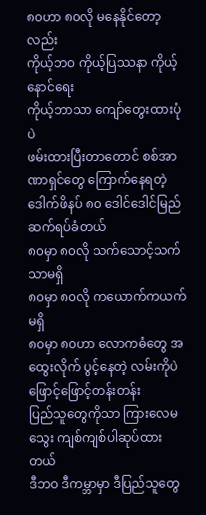၈၀ဟာ ၈၀လို မနေနိုင်တော့လည်း
ကိုယ့်ဘဝ ကိုယ့်ပြဿနာ ကိုယ့်နောင်ရေး
ကိုယ့်ဘာသာ ကျော်တွေးထားပုံပဲ
ဖမ်းထားပြီးတာတောင် စစ်အာဏာရှင်တွေ ကြောက်နေရတဲ့
ဒေါက်ဖိနပ် ၈၀ ဒေါင်ဒေါင်မြည် ဆက်ရပ်ခံတယ်
၈၀မှာ ၈၀လို သက်သောင့်သက်သာမရှိ
၈၀မှာ ၈၀လို ကယောက်ကယက်မရှိ
၈၀မှာ ၈၀ဟာ လောကဓံတွေ အထွေးလိုက် ပွင့်နေတဲ့ လမ်းကိုပဲ
ဖြောင့်ဖြောင့်တန်းတန်း
ပြည်သူတွေကိုသာ ကြားလေမသွေး ကျစ်ကျစ်ပါဆုပ်ထားတယ်
ဒီဘဝ ဒီကမ္ဘာမှာ ဒီပြည်သူတွေ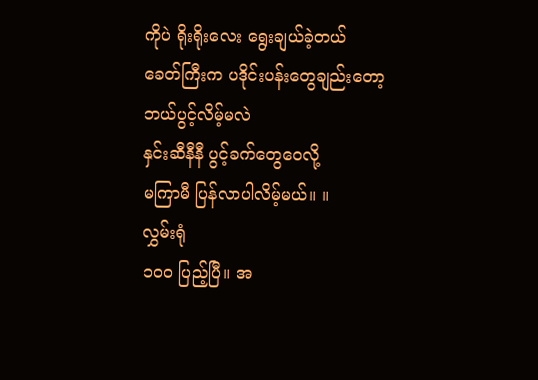ကိုပဲ ရိုးရိုးလေး ရွေးချယ်ခဲ့တယ်
ခေတ်ကြီးက ပဒိုင်းပန်းတွေချည်းတော့ ဘယ်ပွင့်လိမ့်မလဲ
နှင်းဆီနီနီ ပွင့်ခက်တွေဝေလို့
မကြာမီ ပြန်လာပါလိမ့်မယ်။ ။
လွှမ်းရုံ
၁၀၀ ပြည့်ပြီ။ အ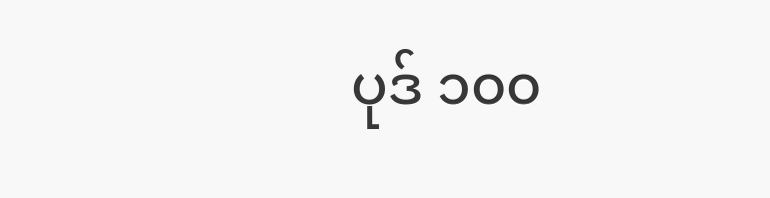ပုဒ် ၁၀၀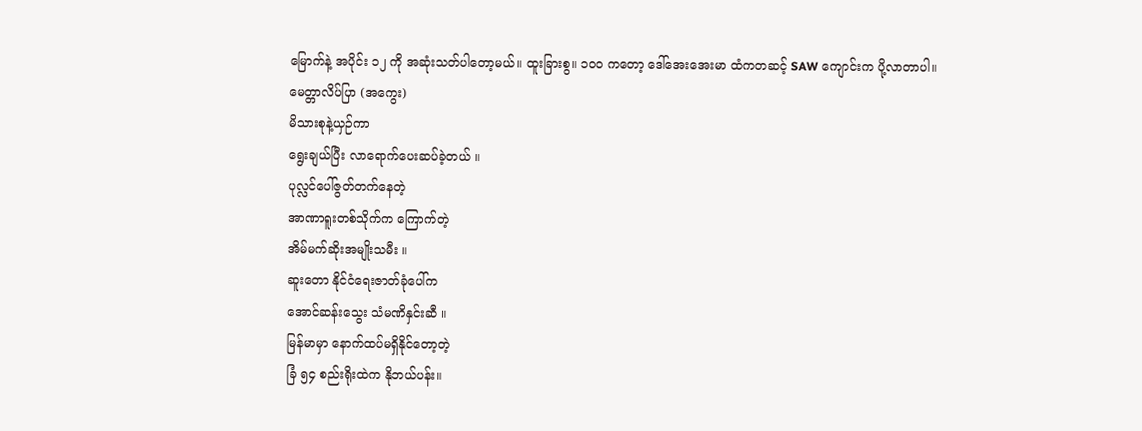မြောက်နဲ့ အပိုင်း ၁၂ ကို အဆုံးသတ်ပါတော့မယ်။ ထူးခြားစွ။ ၁၀၀ ကတော့ ဒေါ်အေးအေးမာ ထံကတဆင့် SAW ကျောင်းက ပို့လာတာပါ။
မေတ္တာလိပ်ပြာ (အကွေး)
မိသားစုနဲ့ယှဉ်ကာ
ရွေးချယ်ပြီး လာရောက်ပေးဆပ်ခဲ့တယ် ။
ပုလ္လင်ပေါ်ဇွတ်တက်နေတဲ့
အာဏာရူးတစ်သိုက်က ကြောက်တဲ့
အိမ်မက်ဆိုးအမျိုးသမီး ။
ဆူးတော နိုင်ငံရေးဇာတ်ခုံပေါ်က
အောင်ဆန်းသွေး သံမဏိနှင်းဆီ ။
မြန်မာမှာ နောက်ထပ်မရှိနိုင်တော့တဲ့
ခြံ ၅၄ စည်းရိုးထဲက နိုဘယ်ပန်း။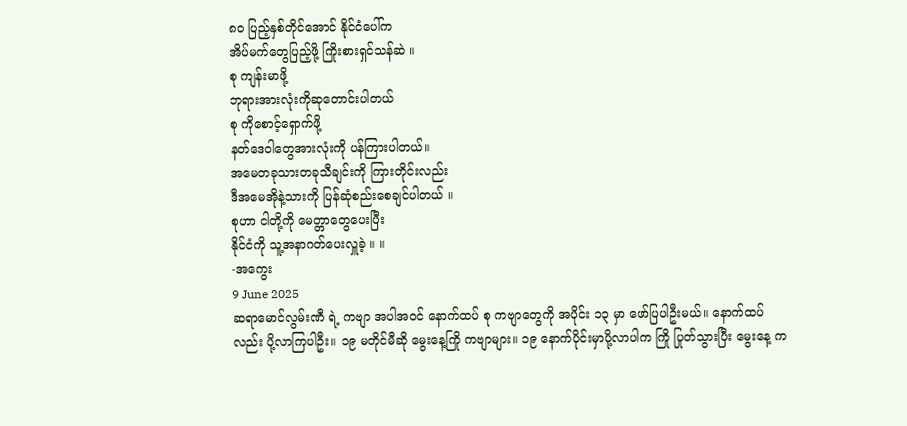၈၀ ပြည့်နှစ်တိုင်အောင် နိုင်ငံပေါ်က
အိပ်မက်တွေပြည့်ဖို့ ကြိုးစားရှင်သန်ဆဲ ။
စု ကျန်းမာဖို့
ဘုရားအားလုံးကိုဆုတောင်းပါတယ်
စု ကိုစောင့်ရှောက်ဖို့
နတ်ဒေဝါတွေအားလုံးကို ပန်ကြားပါတယ်။
အမေတခုသားတခုသီချင်းကို ကြားတိုင်းလည်း
ဒီအမေအိုနဲ့သားကို ပြန်ဆုံစည်းစေချင်ပါတယ် ။
စုဟာ ငါတို့ကို မေတ္တာတွေပေးပြီး
နိုင်ငံကို သူ့အနာဂတ်ပေးလှူခဲ့ ။ ။
-အကွေး
9 June 2025
ဆရာမောင်လွမ်းဏီ ရဲ့ ကဗျာ အပါအဝင် နောက်ထပ် စု ကဗျာတွေကို အပိုင်း ၁၃ မှာ ဖော်ပြပါဦးမယ်။ နောက်ထပ်လည်း ပို့လာကြပါဦး။ ၁၉ မတိုင်မီဆို မွေးနေ့ကြို ကဗျာများ။ ၁၉ နောက်ပိုင်းမှာပို့လာပါက ကြို ပြုတ်သွားပြီး မွေးနေ့ က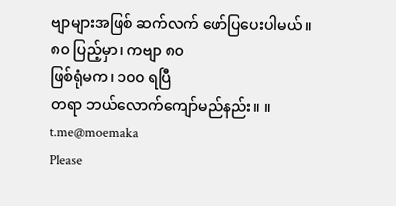ဗျာများအဖြစ် ဆက်လက် ဖော်ပြပေးပါမယ်။
၈၀ ပြည့်မှာ၊ ကဗျာ ၈၀
ဖြစ်ရုံမက၊ ၁၀၀ ရပြီ
တရာ ဘယ်လောက်ကျော်မည်နည်း။ ။
t.me@moemaka
Please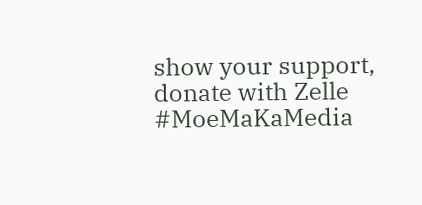show your support, donate with Zelle
#MoeMaKaMedia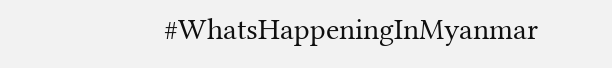#WhatsHappeningInMyanmar